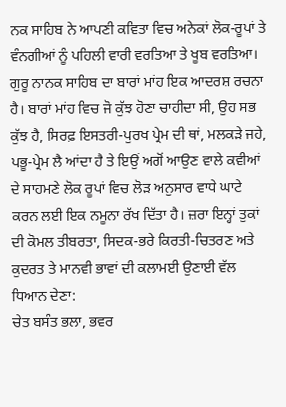ਨਕ ਸਾਹਿਬ ਨੇ ਆਪਣੀ ਕਵਿਤਾ ਵਿਚ ਅਨੇਕਾਂ ਲੋਕ-ਰੂਪਾਂ ਤੇ ਵੰਨਗੀਆਂ ਨੂੰ ਪਹਿਲੀ ਵਾਰੀ ਵਰਤਿਆ ਤੇ ਖੂਬ ਵਰਤਿਆ। ਗੁਰੂ ਨਾਨਕ ਸਾਹਿਬ ਦਾ ਬਾਰਾਂ ਮਾਂਹ ਇਕ ਆਦਰਸ਼ ਰਚਨਾ ਹੈ। ਬਾਰਾਂ ਮਾਂਹ ਵਿਚ ਜੋ ਕੁੱਝ ਹੋਣਾ ਚਾਹੀਦਾ ਸੀ, ਉਹ ਸਭ ਕੁੱਝ ਹੈ, ਸਿਰਫ਼ ਇਸਤਰੀ-ਪੁਰਖ ਪ੍ਰੇਮ ਦੀ ਥਾਂ, ਮਲਕੜੇ ਜਹੇ, ਪਭੂ-ਪ੍ਰੇਮ ਲੈ ਆਂਦਾ ਹੈ ਤੇ ਇਉਂ ਅਗੋਂ ਆਉਣ ਵਾਲੇ ਕਵੀਆਂ ਦੇ ਸਾਹਮਣੇ ਲੋਕ ਰੂਪਾਂ ਵਿਚ ਲੋੜ ਅਨੁਸਾਰ ਵਾਧੇ ਘਾਟੇ ਕਰਨ ਲਈ ਇਕ ਨਮੂਨਾ ਰੱਖ ਦਿੱਤਾ ਹੈ। ਜ਼ਰਾ ਇਨ੍ਹਾਂ ਤੁਕਾਂ ਦੀ ਕੋਮਲ ਤੀਬਰਤਾ, ਸਿਦਕ-ਭਰੇ ਕਿਰਤੀ-ਚਿਤਰਣ ਅਤੇ ਕੁਦਰਤ ਤੇ ਮਾਨਵੀ ਭਾਵਾਂ ਦੀ ਕਲਾਮਈ ਉਣਾਈ ਵੱਲ ਧਿਆਨ ਦੇਣਾ:
ਚੇਤ ਬਸੰਤ ਭਲਾ, ਭਵਰ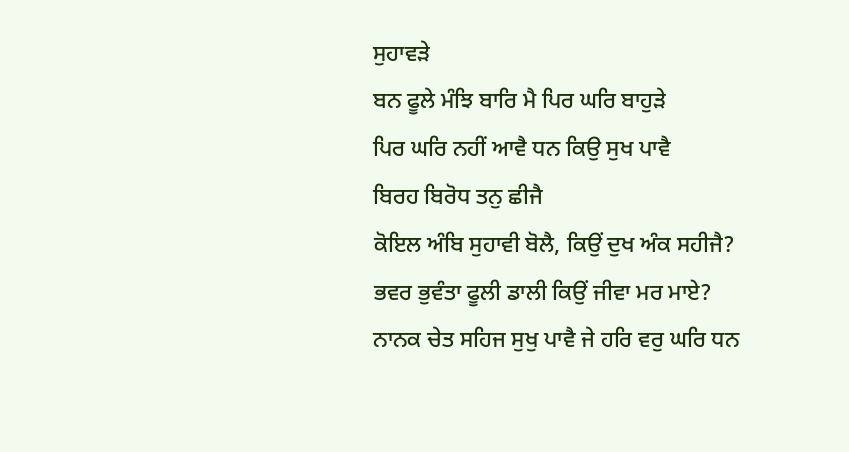ਸੁਹਾਵੜੇ
ਬਨ ਫੂਲੇ ਮੰਝਿ ਬਾਰਿ ਮੈ ਪਿਰ ਘਰਿ ਬਾਹੁੜੇ
ਪਿਰ ਘਰਿ ਨਹੀਂ ਆਵੈ ਧਨ ਕਿਉ ਸੁਖ ਪਾਵੈ
ਬਿਰਹ ਬਿਰੋਧ ਤਨੁ ਛੀਜੈ
ਕੋਇਲ ਅੰਬਿ ਸੁਹਾਵੀ ਬੋਲੈ, ਕਿਉਂ ਦੁਖ ਅੰਕ ਸਹੀਜੈ?
ਭਵਰ ਭੁਵੰਤਾ ਫੂਲੀ ਡਾਲੀ ਕਿਉਂ ਜੀਵਾ ਮਰ ਮਾਏ?
ਨਾਨਕ ਚੇਤ ਸਹਿਜ ਸੁਖੁ ਪਾਵੈ ਜੇ ਹਰਿ ਵਰੁ ਘਰਿ ਧਨ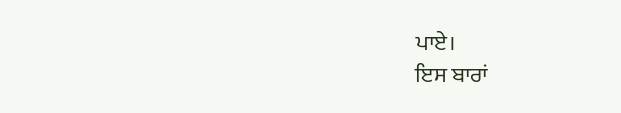ਪਾਏ।
ਇਸ ਬਾਰਾਂ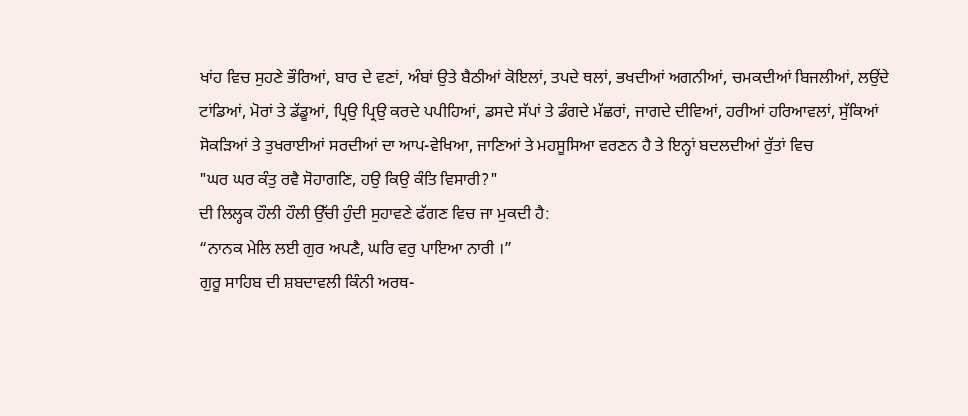ਖਾਂਹ ਵਿਚ ਸੁਹਣੇ ਭੌਰਿਆਂ, ਬਾਰ ਦੇ ਵਣਾਂ, ਅੰਬਾਂ ਉਤੇ ਬੈਠੀਆਂ ਕੋਇਲਾਂ, ਤਪਦੇ ਥਲਾਂ, ਭਖਦੀਆਂ ਅਗਨੀਆਂ, ਚਮਕਦੀਆਂ ਬਿਜਲੀਆਂ, ਲਉਂਦੇ ਟਾਂਡਿਆਂ, ਮੋਰਾਂ ਤੇ ਡੱਡੂਆਂ, ਪ੍ਰਿਉ ਪ੍ਰਿਉ ਕਰਦੇ ਪਪੀਹਿਆਂ, ਡਸਦੇ ਸੱਪਾਂ ਤੇ ਡੰਗਦੇ ਮੱਛਰਾਂ, ਜਾਗਦੇ ਦੀਵਿਆਂ, ਹਰੀਆਂ ਹਰਿਆਵਲਾਂ, ਸੁੱਕਿਆਂ ਸੋਕੜਿਆਂ ਤੇ ਤੁਖਰਾਈਆਂ ਸਰਦੀਆਂ ਦਾ ਆਪ-ਵੇਖਿਆ, ਜਾਣਿਆਂ ਤੇ ਮਹਸੂਸਿਆ ਵਰਣਨ ਹੈ ਤੇ ਇਨ੍ਹਾਂ ਬਦਲਦੀਆਂ ਰੁੱਤਾਂ ਵਿਚ
"ਘਰ ਘਰ ਕੰਤੁ ਰਵੈ ਸੋਹਾਗਣਿ, ਹਉ ਕਿਉ ਕੰਤਿ ਵਿਸਾਰੀ?"
ਦੀ ਲਿਲ੍ਹਕ ਹੌਲੀ ਹੌਲੀ ਉੱਚੀ ਹੁੰਦੀ ਸੁਹਾਵਣੇ ਫੱਗਣ ਵਿਚ ਜਾ ਮੁਕਦੀ ਹੈ:
“ਨਾਨਕ ਮੇਲਿ ਲਈ ਗੁਰ ਅਪਣੈ, ਘਰਿ ਵਰੁ ਪਾਇਆ ਨਾਰੀ ।”
ਗੁਰੂ ਸਾਹਿਬ ਦੀ ਸ਼ਬਦਾਵਲੀ ਕਿੰਨੀ ਅਰਥ-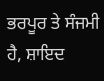ਭਰਪੂਰ ਤੇ ਸੰਜਮੀ ਹੈ, ਸ਼ਾਇਦ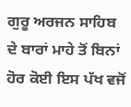ਗੁਰੂ ਅਰਜਨ ਸਾਹਿਬ ਦੇ ਬਾਰਾਂ ਮਾਹੇ ਤੋਂ ਬਿਨਾਂ ਹੋਰ ਕੋਈ ਇਸ ਪੱਖ ਵਜੋਂ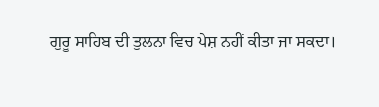ਗੁਰੂ ਸਾਹਿਬ ਦੀ ਤੁਲਨਾ ਵਿਚ ਪੇਸ਼ ਨਹੀਂ ਕੀਤਾ ਜਾ ਸਕਦਾ।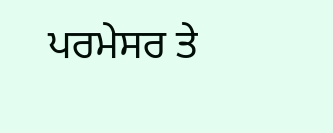ਪਰਮੇਸਰ ਤੇ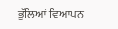ਭੁੱਲਿਆਂ ਵਿਆਪਨ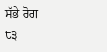ਸੱਭੇ ਰੋਗ
੮੩